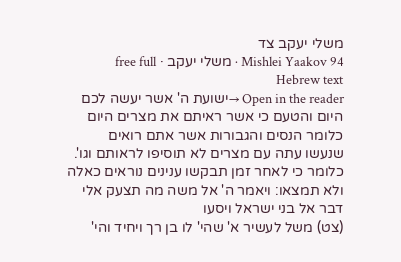משלי יעקב צד
Mishlei Yaakov 94 · משלי יעקב · free full Hebrew text
Open in the reader →ישועת ה' אשר יעשה לכם היום והטעם כי אשר ראיתם את מצרים היום כלומר הנסים והגבורות אשר אתם רואים שנעשו עתה עם מצרים לא תוסיפו לראותם וגו'. כלומר כי לאחר זמן תבקשו ענינים נוראים כאלה ולא תמצאו: ויאמר ה' אל משה מה תצעק אלי דבר אל בני ישראל ויסעו
(צט) משל לעשיר א' שהי' לו בן רך ויחיד והי'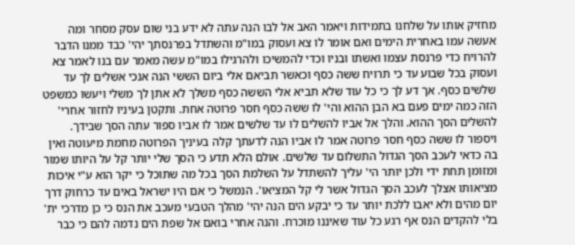מחזיק אותו על שלחנו בתמידות ויאמר האב אל לבו הנה עתה לא ידע בני שום עסק מסחר ומה אעשה עמו באחרית הימים ואם אומר לו צא ועסוק במו"מ והשתדל בפרנסתך יהי' כבד ממנו הדבר להרויח כדי פרנסת עצמו ואשתו ובניו וכדי להמשיכו ולהרגילו במו"מ עשה מאמר עם בנו לאמר צא ועסוק בכל שבוע עד כי תרויח ששה כסף וכאשר תביאם אלי ביום הששי הנה אנכי אשלים לך עד שלשים כסף. אך דע לך כי כל עוד שלא תביא אלי הששה כסף משלך לא אתן לך משלי ויעשו כמשפט הזה כמה ימים פעם בא הבן ההוא והי' לו ששה כסף חסר פרוטה אחת. ותקטן בעיניו לחזור אחרי' להשלים הסך ההוא. והלך אל אביו להשלים לו עד שלשים אמר לו אביו ספור עתה הסך שבידך. ויספור לו ששה כסף חסר פרוטה אמר לו אביו הנה לדעתך קלה בעיניך הפרוטה מחמת מיעוטה ואין בה כדאי לעכב הסך הגדול התשלום עד שלשים. אולם הלא תדע כי הסך שלי יותר קל על היותו שמור ומזומן תחת ידי ולכן יותר הי' עליך להשתדל על השלמת הסך בכל מה שתוכל כי יקר הוא ע"י איכות מציאותו אצלך לעכב הסך הגדול אשר לי קל המציאו'. הנמשל כי אם היו ישראל באים עד כרחוק דרך יום מהים ולא יאבו ללכת יותר עד כי יבקע הים הנה יהי' מהלך הטבעי מעכב את הנס כי כן מדרכי ית' בלי להקדים הנס אף רגע כל עוד שאיננו מוכרח. והנה אחרי בואם אל שפת הים נדמה להם כי כבר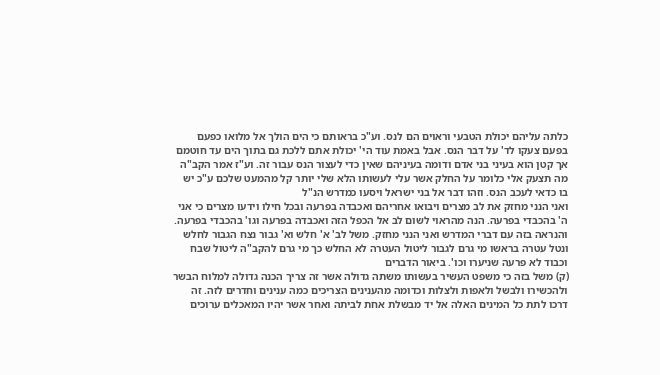כלתה עליהם יכולת הטבעי וראוים הם לנס. וע"כ בראותם כי הים הולך אל מלואו כפעם בפעם צעקו לד' על דבר הנס. אבל באמת עוד הי' יכולת אתם ללכת גם בתוך הים עד חוטמם אך קטן הוא בעיני בני אדם ודומה בעיניהם שאין כדי לעצור הנס עבור זה. וע"ז אמר הקב"ה מה תצעק אלי כלומר על החלק אשר עלי לעשותו הלא שלי יותר קל מהמעט שלכם ע"כ יש בו כדאי לעכב הנס. וזהו דבר אל בני ישראל ויסעו כמדרש הנ"ל
ואני הנני מחזק את לב מצרים ויבואו אחריהם ואכבדה בפרעה ובכל חילו וידעו מצרים כי אני ה' בהכבדי בפרעה. הנה מהראוי לשום לב אל הכפל הזה ואכבדה בפרעה וגו' בהכבדי בפרעה. והנראה בזה עם דברי המדרש ואני הנני מחזק. משל לב' א' חלש וא' גבור נצח הגבור לחלש ונטל עטרה בראשו מי גרם לגבור ליטול העטרה לא החלש כך מי גרם להקב"ה ליטול שבח וכבוד לא פרעה שניערו וכו'. ביאור הדברים
(ק) משל בזה כי משפט העשיר בעשותו משתה גדולה אשר זה צריך הכנה גדולה למלוח הבשר ולהכשירו ולבשל ולאפות ולצלות וכדומה מהענינים הצריכים כמה ענינים וחדרים לזה. זה דרכו לתת כל המינים האלה אל יד מבשלת אחת לביתה ואחר אשר יהיו המאכלים ערוכים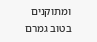ומתוקנים בטוב גמרם